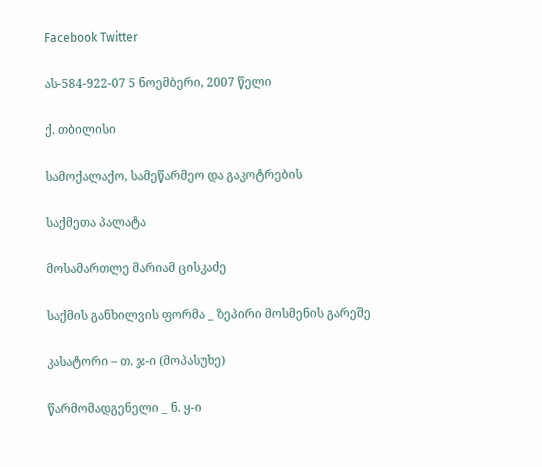Facebook Twitter

ას-584-922-07 5 ნოემბერი, 2007 წელი

ქ. თბილისი

სამოქალაქო, სამეწარმეო და გაკოტრების

საქმეთა პალატა

მოსამართლე მარიამ ცისკაძე

საქმის განხილვის ფორმა _ ზეპირი მოსმენის გარეშე

კასატორი – თ. ჯ-ი (მოპასუხე)

წარმომადგენელი _ ნ. ყ-ი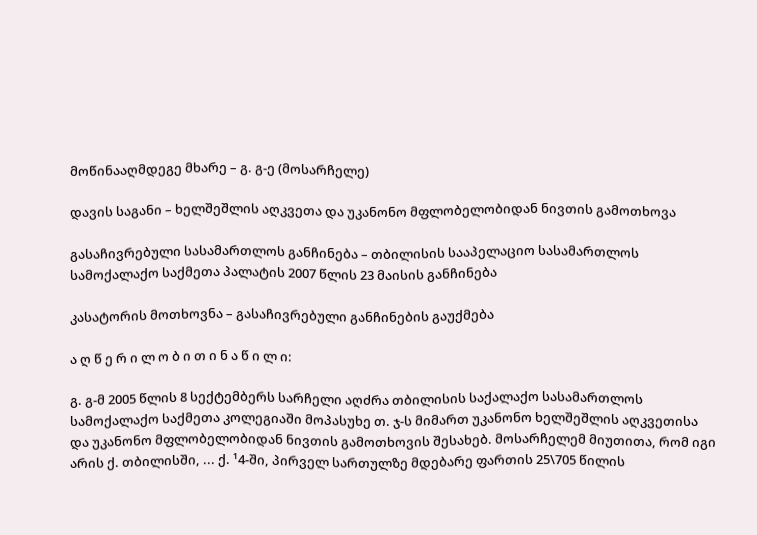მოწინააღმდეგე მხარე – გ. გ-ე (მოსარჩელე)

დავის საგანი – ხელშეშლის აღკვეთა და უკანონო მფლობელობიდან ნივთის გამოთხოვა

გასაჩივრებული სასამართლოს განჩინება – თბილისის სააპელაციო სასამართლოს სამოქალაქო საქმეთა პალატის 2007 წლის 23 მაისის განჩინება

კასატორის მოთხოვნა – გასაჩივრებული განჩინების გაუქმება

ა ღ წ ე რ ი ლ ო ბ ი თ ი ნ ა წ ი ლ ი:

გ. გ-მ 2005 წლის 8 სექტემბერს სარჩელი აღძრა თბილისის საქალაქო სასამართლოს სამოქალაქო საქმეთა კოლეგიაში მოპასუხე თ. ჯ-ს მიმართ უკანონო ხელშეშლის აღკვეთისა და უკანონო მფლობელობიდან ნივთის გამოთხოვის შესახებ. მოსარჩელემ მიუთითა, რომ იგი არის ქ. თბილისში, ... ქ. ¹4-ში, პირველ სართულზე მდებარე ფართის 25\705 წილის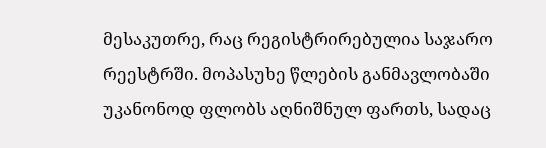მესაკუთრე, რაც რეგისტრირებულია საჯარო რეესტრში. მოპასუხე წლების განმავლობაში უკანონოდ ფლობს აღნიშნულ ფართს, სადაც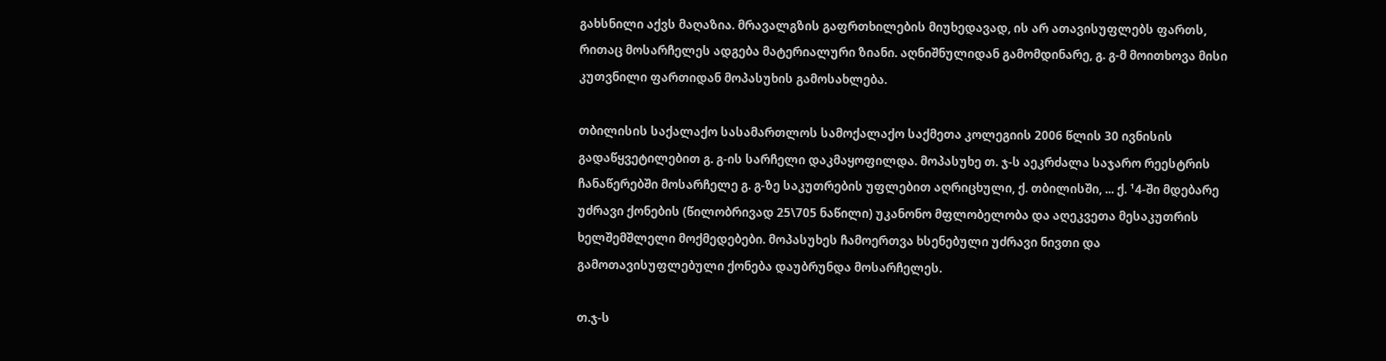გახსნილი აქვს მაღაზია. მრავალგზის გაფრთხილების მიუხედავად, ის არ ათავისუფლებს ფართს, რითაც მოსარჩელეს ადგება მატერიალური ზიანი. აღნიშნულიდან გამომდინარე, გ. გ-მ მოითხოვა მისი კუთვნილი ფართიდან მოპასუხის გამოსახლება.

თბილისის საქალაქო სასამართლოს სამოქალაქო საქმეთა კოლეგიის 2006 წლის 30 ივნისის გადაწყვეტილებით გ. გ-ის სარჩელი დაკმაყოფილდა. მოპასუხე თ. ჯ-ს აეკრძალა საჯარო რეესტრის ჩანაწერებში მოსარჩელე გ. გ-ზე საკუთრების უფლებით აღრიცხული, ქ. თბილისში, ... ქ. ¹4-ში მდებარე უძრავი ქონების (წილობრივად 25\705 ნაწილი) უკანონო მფლობელობა და აღეკვეთა მესაკუთრის ხელშემშლელი მოქმედებები. მოპასუხეს ჩამოერთვა ხსენებული უძრავი ნივთი და გამოთავისუფლებული ქონება დაუბრუნდა მოსარჩელეს.

თ.ჯ-ს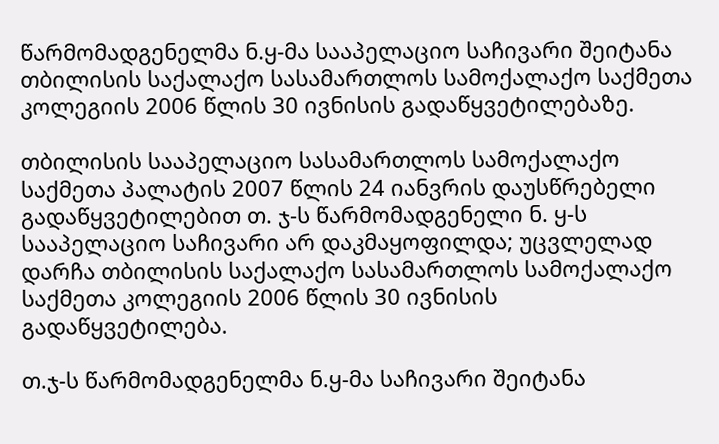წარმომადგენელმა ნ.ყ-მა სააპელაციო საჩივარი შეიტანა თბილისის საქალაქო სასამართლოს სამოქალაქო საქმეთა კოლეგიის 2006 წლის 30 ივნისის გადაწყვეტილებაზე.

თბილისის სააპელაციო სასამართლოს სამოქალაქო საქმეთა პალატის 2007 წლის 24 იანვრის დაუსწრებელი გადაწყვეტილებით თ. ჯ-ს წარმომადგენელი ნ. ყ-ს სააპელაციო საჩივარი არ დაკმაყოფილდა; უცვლელად დარჩა თბილისის საქალაქო სასამართლოს სამოქალაქო საქმეთა კოლეგიის 2006 წლის 30 ივნისის გადაწყვეტილება.

თ.ჯ-ს წარმომადგენელმა ნ.ყ-მა საჩივარი შეიტანა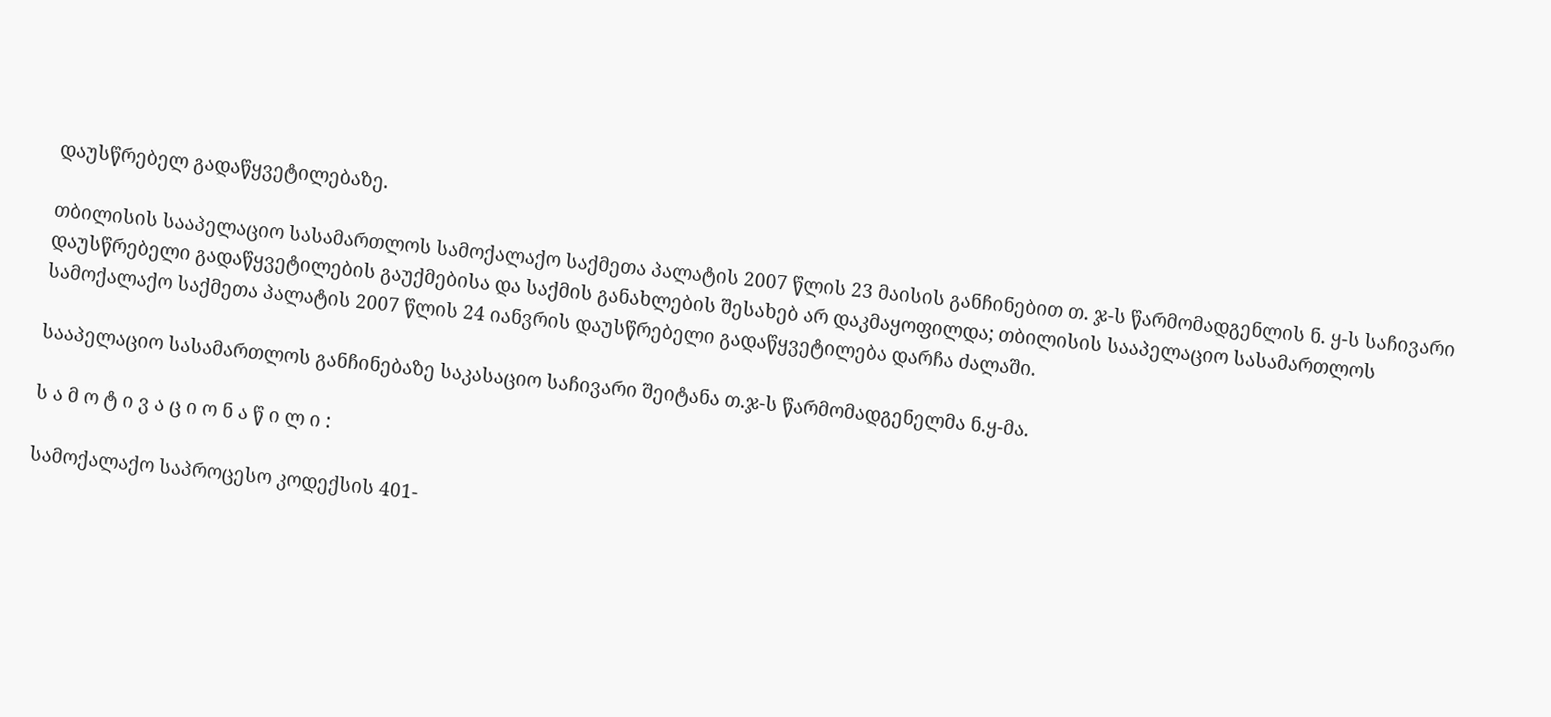დაუსწრებელ გადაწყვეტილებაზე.

თბილისის სააპელაციო სასამართლოს სამოქალაქო საქმეთა პალატის 2007 წლის 23 მაისის განჩინებით თ. ჯ-ს წარმომადგენლის ნ. ყ-ს საჩივარი დაუსწრებელი გადაწყვეტილების გაუქმებისა და საქმის განახლების შესახებ არ დაკმაყოფილდა; თბილისის სააპელაციო სასამართლოს სამოქალაქო საქმეთა პალატის 2007 წლის 24 იანვრის დაუსწრებელი გადაწყვეტილება დარჩა ძალაში.

სააპელაციო სასამართლოს განჩინებაზე საკასაციო საჩივარი შეიტანა თ.ჯ-ს წარმომადგენელმა ნ.ყ-მა.

ს ა მ ო ტ ი ვ ა ც ი ო ნ ა წ ი ლ ი :

სამოქალაქო საპროცესო კოდექსის 401-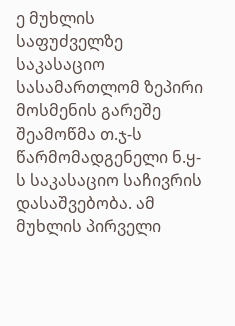ე მუხლის საფუძველზე საკასაციო სასამართლომ ზეპირი მოსმენის გარეშე შეამოწმა თ.ჯ-ს წარმომადგენელი ნ.ყ-ს საკასაციო საჩივრის დასაშვებობა. ამ მუხლის პირველი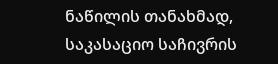ნაწილის თანახმად, საკასაციო საჩივრის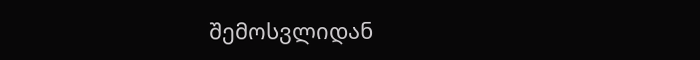შემოსვლიდან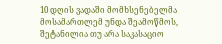10 დღის ვადაში მომხსენებელმა მოსამართლემ უნდა შეამოწმოს, შეტანილია თუ არა საკასაციო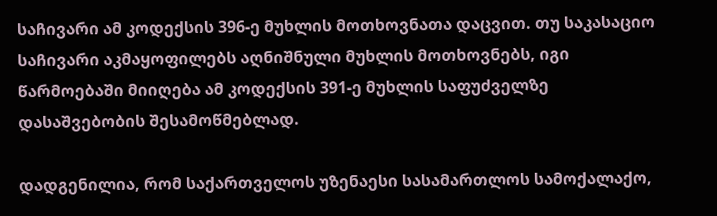საჩივარი ამ კოდექსის 396-ე მუხლის მოთხოვნათა დაცვით. თუ საკასაციო საჩივარი აკმაყოფილებს აღნიშნული მუხლის მოთხოვნებს, იგი წარმოებაში მიიღება ამ კოდექსის 391-ე მუხლის საფუძველზე დასაშვებობის შესამოწმებლად.

დადგენილია, რომ საქართველოს უზენაესი სასამართლოს სამოქალაქო,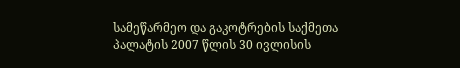სამეწარმეო და გაკოტრების საქმეთა პალატის 2007 წლის 30 ივლისის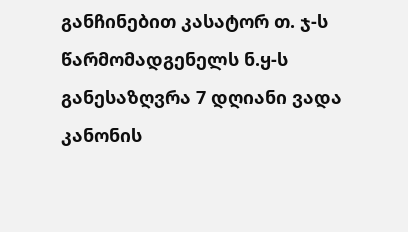განჩინებით კასატორ თ. ჯ-ს წარმომადგენელს ნ.ყ-ს განესაზღვრა 7 დღიანი ვადა კანონის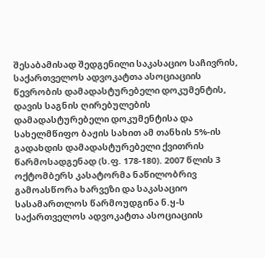შესაბამისად შედგენილი საკასაციო საჩივრის, საქართველოს ადვოკატთა ასოციაციის წევრობის დამადასტურებელი დოკუმენტის, დავის საგნის ღირებულების დამადასტურებელი დოკუმენტისა და სახელმწიფო ბაჟის სახით ამ თანხის 5%-ის გადახდის დამადასტურებელი ქვითრის წარმოსადგენად (ს.ფ. 178-180). 2007 წლის 3 ოქტომბერს კასატორმა ნაწილობრივ გამოასწორა ხარვეზი და საკასაციო სასამართლოს წარმოუდგინა ნ.ყ-ს საქართველოს ადვოკატთა ასოციაციის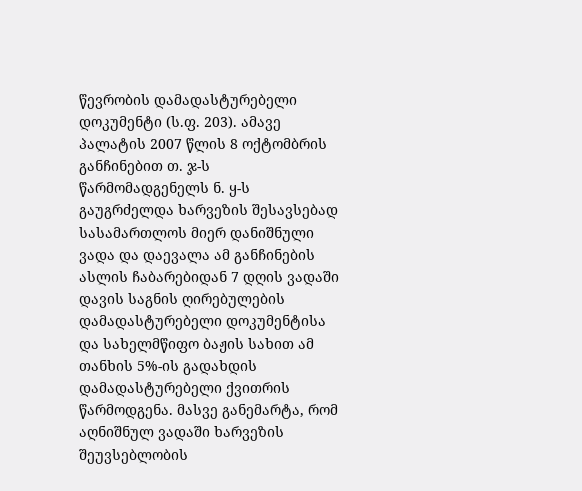წევრობის დამადასტურებელი დოკუმენტი (ს.ფ. 203). ამავე პალატის 2007 წლის 8 ოქტომბრის განჩინებით თ. ჯ-ს წარმომადგენელს ნ. ყ-ს გაუგრძელდა ხარვეზის შესავსებად სასამართლოს მიერ დანიშნული ვადა და დაევალა ამ განჩინების ასლის ჩაბარებიდან 7 დღის ვადაში დავის საგნის ღირებულების დამადასტურებელი დოკუმენტისა და სახელმწიფო ბაჟის სახით ამ თანხის 5%-ის გადახდის დამადასტურებელი ქვითრის წარმოდგენა. მასვე განემარტა, რომ აღნიშნულ ვადაში ხარვეზის შეუვსებლობის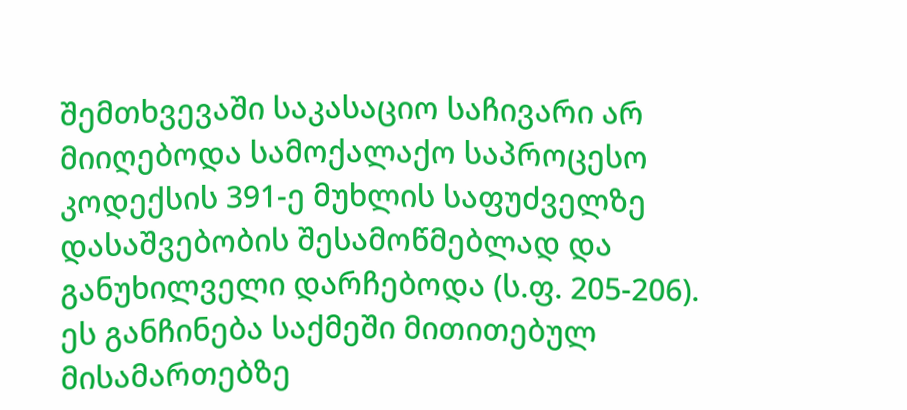შემთხვევაში საკასაციო საჩივარი არ მიიღებოდა სამოქალაქო საპროცესო კოდექსის 391-ე მუხლის საფუძველზე დასაშვებობის შესამოწმებლად და განუხილველი დარჩებოდა (ს.ფ. 205-206). ეს განჩინება საქმეში მითითებულ მისამართებზე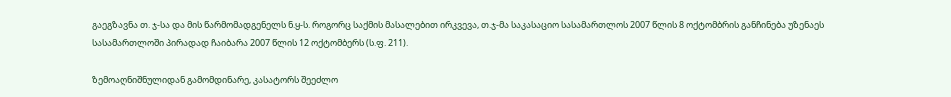გაეგზავნა თ. ჯ-სა და მის წარმომადგენელს ნ.ყ-ს. როგორც საქმის მასალებით ირკვევა, თ.ჯ-მა საკასაციო სასამართლოს 2007 წლის 8 ოქტომბრის განჩინება უზენაეს სასამართლოში პირადად ჩაიბარა 2007 წლის 12 ოქტომბერს (ს.ფ. 211).

ზემოაღნიშნულიდან გამომდინარე, კასატორს შეეძლო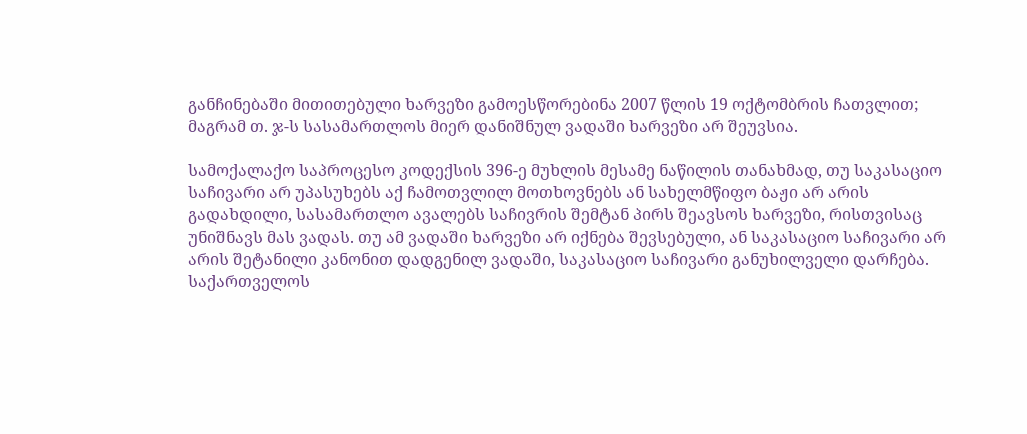განჩინებაში მითითებული ხარვეზი გამოესწორებინა 2007 წლის 19 ოქტომბრის ჩათვლით; მაგრამ თ. ჯ-ს სასამართლოს მიერ დანიშნულ ვადაში ხარვეზი არ შეუვსია.

სამოქალაქო საპროცესო კოდექსის 396-ე მუხლის მესამე ნაწილის თანახმად, თუ საკასაციო საჩივარი არ უპასუხებს აქ ჩამოთვლილ მოთხოვნებს ან სახელმწიფო ბაჟი არ არის გადახდილი, სასამართლო ავალებს საჩივრის შემტან პირს შეავსოს ხარვეზი, რისთვისაც უნიშნავს მას ვადას. თუ ამ ვადაში ხარვეზი არ იქნება შევსებული, ან საკასაციო საჩივარი არ არის შეტანილი კანონით დადგენილ ვადაში, საკასაციო საჩივარი განუხილველი დარჩება. საქართველოს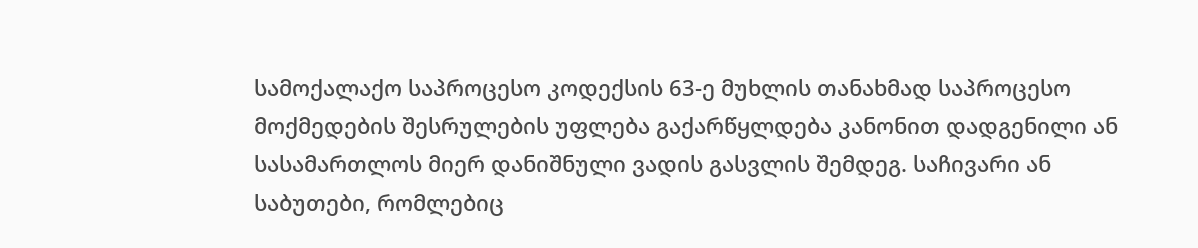სამოქალაქო საპროცესო კოდექსის 63-ე მუხლის თანახმად საპროცესო მოქმედების შესრულების უფლება გაქარწყლდება კანონით დადგენილი ან სასამართლოს მიერ დანიშნული ვადის გასვლის შემდეგ. საჩივარი ან საბუთები, რომლებიც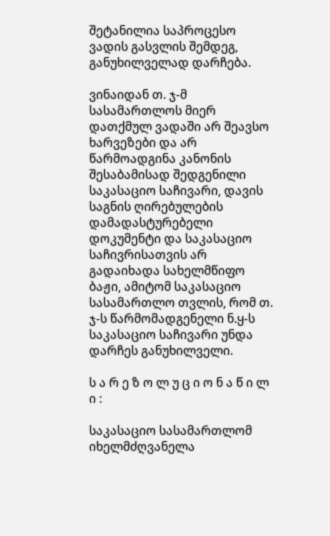შეტანილია საპროცესო ვადის გასვლის შემდეგ, განუხილველად დარჩება.

ვინაიდან თ. ჯ-მ სასამართლოს მიერ დათქმულ ვადაში არ შეავსო ხარვეზები და არ წარმოადგინა კანონის შესაბამისად შედგენილი საკასაციო საჩივარი, დავის საგნის ღირებულების დამადასტურებელი დოკუმენტი და საკასაციო საჩივრისათვის არ გადაიხადა სახელმწიფო ბაჟი, ამიტომ საკასაციო სასამართლო თვლის, რომ თ. ჯ-ს წარმომადგენელი ნ.ყ-ს საკასაციო საჩივარი უნდა დარჩეს განუხილველი.

ს ა რ ე ზ ო ლ უ ც ი ო ნ ა წ ი ლ ი :

საკასაციო სასამართლომ იხელმძღვანელა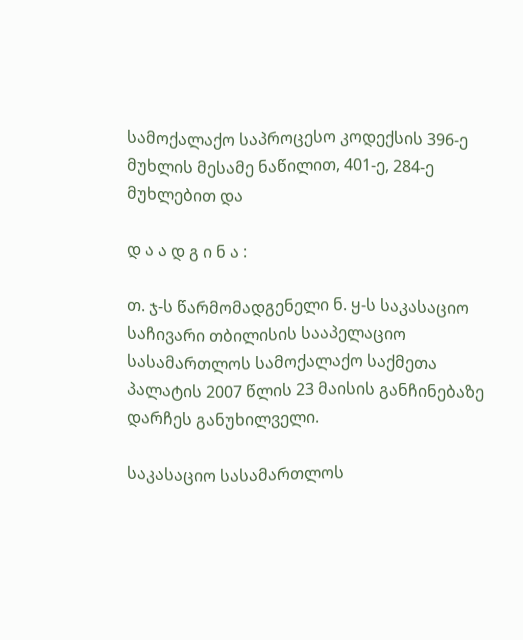სამოქალაქო საპროცესო კოდექსის 396-ე მუხლის მესამე ნაწილით, 401-ე, 284-ე მუხლებით და

დ ა ა დ გ ი ნ ა :

თ. ჯ-ს წარმომადგენელი ნ. ყ-ს საკასაციო საჩივარი თბილისის სააპელაციო სასამართლოს სამოქალაქო საქმეთა პალატის 2007 წლის 23 მაისის განჩინებაზე დარჩეს განუხილველი.

საკასაციო სასამართლოს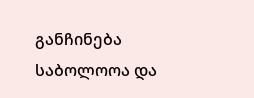განჩინება საბოლოოა და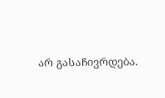არ გასაჩივრდება.